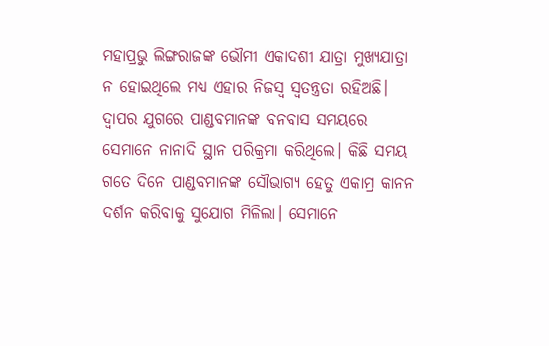ମହାପ୍ରଭୁ ଲିଙ୍ଗରାଜଙ୍କ ଭୌମୀ ଏକାଦଶୀ ଯାତ୍ରା ମୁଖ୍ୟଯାତ୍ରା ନ ହୋଇଥିଲେ ମଧ୍ୟ ଏହାର ନିଜସ୍ୱ ସ୍ୱତନ୍ତ୍ରତା ରହିଅଛି। ଦ୍ଵାପର ଯୁଗରେ ପାଣ୍ଡବମାନଙ୍କ ବନବାସ ସମୟରେ ସେମାନେ ନାନାଦି ସ୍ଥାନ ପରିକ୍ରମା କରିଥିଲେ। କିଛି ସମୟ ଗତେ ଦିନେ ପାଣ୍ଡବମାନଙ୍କ ସୌଭାଗ୍ୟ ହେତୁ ଏକାମ୍ର କାନନ ଦର୍ଶନ କରିବାକୁ ସୁଯୋଗ ମିଳିଲା। ସେମାନେ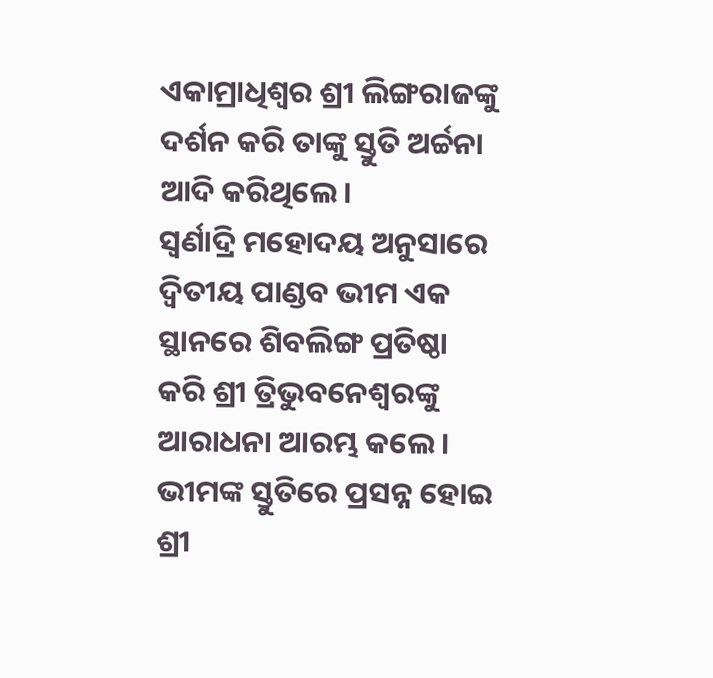ଏକାମ୍ରାଧିଶ୍ବର ଶ୍ରୀ ଲିଙ୍ଗରାଜଙ୍କୁ ଦର୍ଶନ କରି ତାଙ୍କୁ ସ୍ତୁତି ଅର୍ଚ୍ଚନା ଆଦି କରିଥିଲେ।
ସ୍ୱର୍ଣାଦ୍ରି ମହୋଦୟ ଅନୁସାରେ ଦ୍ବିତୀୟ ପାଣ୍ଡବ ଭୀମ ଏକ ସ୍ଥାନରେ ଶିବଲିଙ୍ଗ ପ୍ରତିଷ୍ଠା କରି ଶ୍ରୀ ତ୍ରିଭୁବନେଶ୍ଵରଙ୍କୁ ଆରାଧନା ଆରମ୍ଭ କଲେ। ଭୀମଙ୍କ ସ୍ତୁତିରେ ପ୍ରସନ୍ନ ହୋଇ ଶ୍ରୀ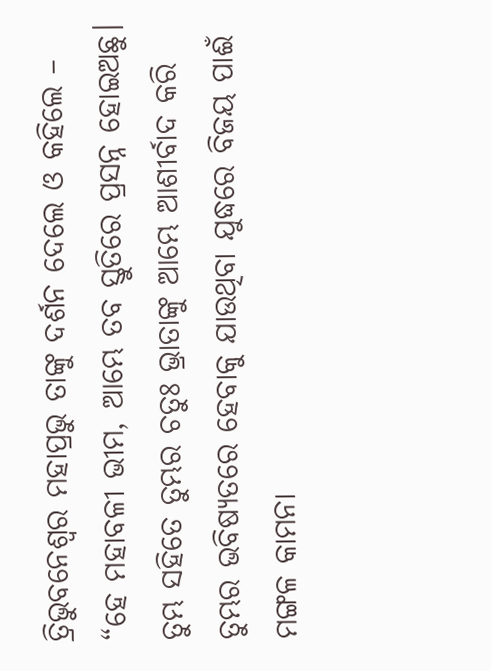ତ୍ରିଭୁବନେଶ୍ୱର ମହାପ୍ରଭୁ ତାଙ୍କୁ ଦର୍ଶନ ଦେଲେ ଓ କହିଲେ – “ହେ ମହାବଳୀ ଭୀମ, ଆମ୍ଭେ ତବ ସ୍ତୁତିରେ ପ୍ରସନ୍ନ ହୋଇଅଛୁ। ତୁମ୍ଭ ସହିତେ ତୁମ୍ଭର ଚତୁଃ ଭ୍ରାତାଙ୍କୁ ଆମ୍ଭେ ଆଶୀର୍ବାଦ କରି ତୁମ୍ଭର ଭବିଷ୍ୟତରେ ହେବାକୁ ଯାଉଥିବା ଯୁଦ୍ଧରେ ବିଜୟ ପାଈଁ ମଙ୍ଗଳ କାମନା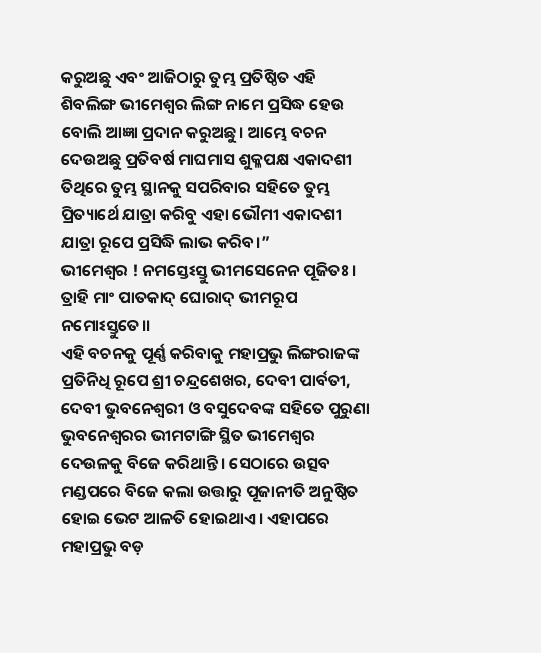କରୁଅଛୁ ଏବଂ ଆଜିଠାରୁ ତୁମ୍ଭ ପ୍ରତିଷ୍ଠିତ ଏହି ଶିବଲିଙ୍ଗ ଭୀମେଶ୍ବର ଲିଙ୍ଗ ନାମେ ପ୍ରସିଦ୍ଧ ହେଉ ବୋଲି ଆଜ୍ଞା ପ୍ରଦାନ କରୁଅଛୁ। ଆମ୍ଭେ ବଚନ ଦେଉଅଛୁ ପ୍ରତିବର୍ଷ ମାଘମାସ ଶୁକ୍ଳପକ୍ଷ ଏକାଦଶୀ ତିଥିରେ ତୁମ୍ଭ ସ୍ଥାନକୁ ସପରିବାର ସହିତେ ତୁମ୍ଭ ପ୍ରିତ୍ୟାର୍ଥେ ଯାତ୍ରା କରିବୁ ଏହା ଭୌମୀ ଏକାଦଶୀ ଯାତ୍ରା ରୂପେ ପ୍ରସିଦ୍ଧି ଲାଭ କରିବ।”
ଭୀମେଶ୍ବର ! ନମସ୍ତେଽସ୍ତୁ ଭୀମସେନେନ ପୂଜିତଃ ।
ତ୍ରାହି ମାଂ ପାତକାଦ୍ ଘୋରାଦ୍ ଭୀମରୂପ ନମୋଽସ୍ତୁତେ।।
ଏହି ବଚନକୁ ପୂର୍ଣ୍ଣ କରିବାକୁ ମହାପ୍ରଭୁ ଲିଙ୍ଗରାଜଙ୍କ ପ୍ରତିନିଧି ରୂପେ ଶ୍ରୀ ଚନ୍ଦ୍ରଶେଖର, ଦେବୀ ପାର୍ବତୀ, ଦେବୀ ଭୁବନେଶ୍ଵରୀ ଓ ବସୁଦେବଙ୍କ ସହିତେ ପୁରୁଣା ଭୁବନେଶ୍ବରର ଭୀମଟାଙ୍ଗି ସ୍ଥିତ ଭୀମେଶ୍ବର ଦେଉଳକୁ ବିଜେ କରିଥାନ୍ତି। ସେଠାରେ ଉତ୍ସବ ମଣ୍ଡପରେ ବିଜେ କଲା ଉତ୍ତାରୁ ପୂଜାନୀତି ଅନୁଷ୍ଠିତ ହୋଇ ଭେଟ ଆଳତି ହୋଇଥାଏ। ଏହାପରେ ମହାପ୍ରଭୁ ବଡ଼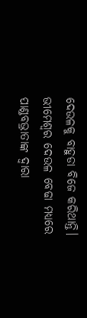ଦେଉଳକୁ ବାହୁଡା ବିଜେ କରିଥାନ୍ତି। ଭୀମେଶ୍ବର ଦେଉଳ ବେଢା ମଧ୍ୟରେ ପାଣ୍ଡବଭ୍ରାତାଙ୍କ ଦ୍ୱାରା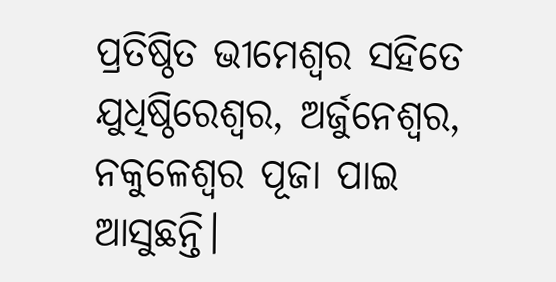ପ୍ରତିଷ୍ଠିତ ଭୀମେଶ୍ବର ସହିତେ ଯୁଧିଷ୍ଠିରେଶ୍ବର, ଅର୍ଜୁନେଶ୍ବର, ନକୁଳେଶ୍ବର ପୂଜା ପାଇ ଆସୁଛନ୍ତି।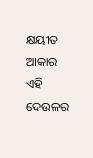କ୍ଷୟୀତ ଆକାର ଏହି ଦେଉଳର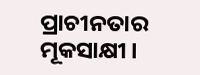ପ୍ରାଚୀନତାର ମୂକସାକ୍ଷୀ।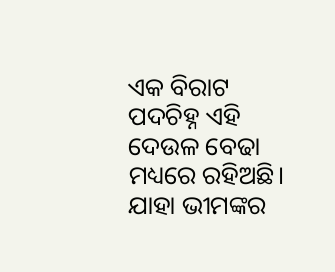ଏକ ବିରାଟ ପଦଚିହ୍ନ ଏହି ଦେଉଳ ବେଢା ମଧ୍ୟରେ ରହିଅଛି। ଯାହା ଭୀମଙ୍କର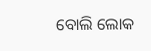ବୋଲି ଲୋକ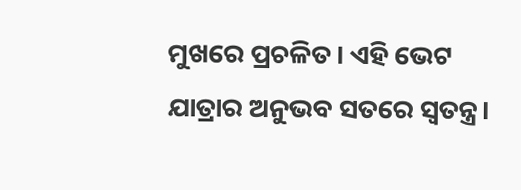ମୁଖରେ ପ୍ରଚଳିତ। ଏହି ଭେଟ ଯାତ୍ରାର ଅନୁଭବ ସତରେ ସ୍ବତନ୍ତ୍ର।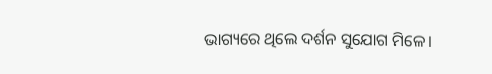ଭାଗ୍ୟରେ ଥିଲେ ଦର୍ଶନ ସୁଯୋଗ ମିଳେ।